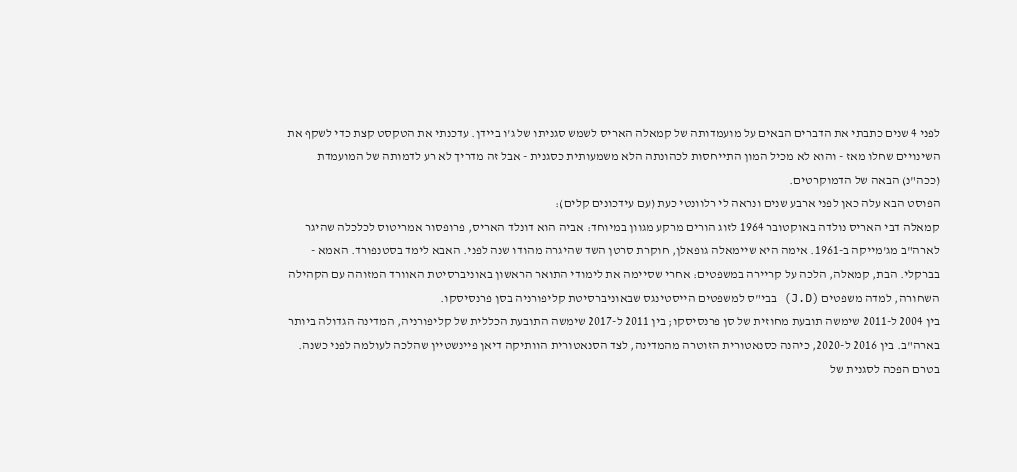לפני 4 שנים כתבתי את הדברים הבאים על מועמדותה של קמאלה האריס לשמש סגניתו של ג'ו ביידן. עדכנתי את הטקסט קצת כדי לשקף את השינויים שחלו מאז - והוא לא מכיל המון התייחסות לכהונתה הלא משמעותית כסגנית - אבל זה מדריך לא רע לדמותה של המועמדת (ככה"נ) הבאה של הדמוקרטים.
הפוסט הבא עלה כאן לפני ארבע שנים ונראה לי רלוונטי כעת (עם עידכונים קלים):
קמאלה דבי האריס נולדה באוקטובר 1964 לזוג הורים מרקע מגוון במיוחד: אביה הוא דונלד האריס, פרופסור אמריטוס לכלכלה שהיגר לארה"ב מג'מייקה ב-1961. אימה היא שיימאלה גופאלן, חוקרת סרטן השד שהיגרה מהודו שנה לפני. האבא לימד בסטנפורד. האמא - בברקלי. הבת, קמאלה, הלכה על קריירה במשפטים: אחרי שסיימה את לימודי התואר הראשון באוניברסיטת האוורד המזוהה עם הקהילה השחורה, למדה משפטים (J.D) בבי"ס למשפטים הייסטינגס שבאוניברסיטת קליפורניה בסן פרנסיסקו.
בין 2004 ל-2011 שימשה תובעת מחוזית של סן פרנסיסקו; בין 2011 ל-2017 שימשה התובעת הכללית של קליפורניה, המדינה הגדולה ביותר בארה"ב. בין 2016 ל-2020, כיהנה כסנאטורית הזוטרה מהמדינה, לצד הסנאטורית הוותיקה דיאן פיינשטיין שהלכה לעולמה לפני כשנה.
בטרם הפכה לסגנית של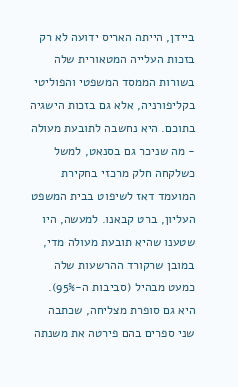ביידן, הייתה האריס ידועה לא רק בזכות העלייה המטאורית שלה בשורות הממסד המשפטי והפוליטי בקליפורניה, אלא גם בזכות הישגיה בתוכם. היא נחשבה לתובעת מעולה - מה שניכר גם בסנאט, למשל כשלקחה חלק מרכזי בחקירת המועמד דאז לשיפוט בבית המשפט העליון, ברט קבאנו. למעשה, היו שטענו שהיא תובעת מעולה מדי, במובן שרקורד ההרשעות שלה כמעט מבהיל (סביבות ה-95%). היא גם סופרת מצליחה, שכתבה שני ספרים בהם פירטה את משנתה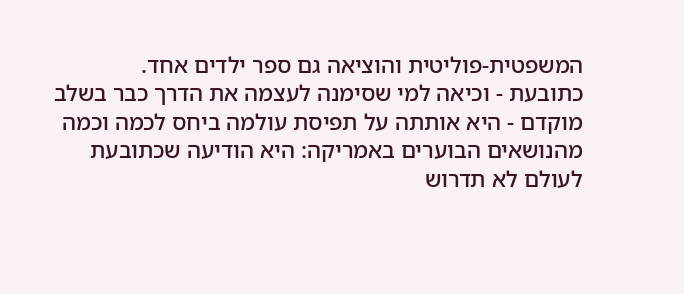המשפטית-פוליטית והוציאה גם ספר ילדים אחד.
כתובעת - וכיאה למי שסימנה לעצמה את הדרך כבר בשלב מוקדם - היא אותתה על תפיסת עולמה ביחס לכמה וכמה מהנושאים הבוערים באמריקה: היא הודיעה שכתובעת לעולם לא תדרוש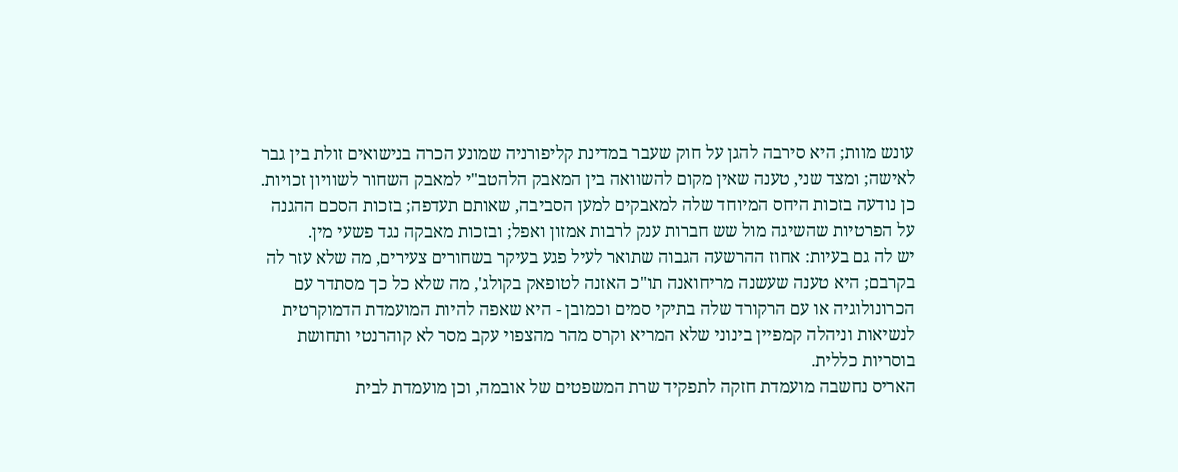עונש מוות; היא סירבה להגן על חוק שעבר במדינת קליפורניה שמונע הכרה בנישואים זולת בין גבר לאישה; ומצד שני, טענה שאין מקום להשוואה בין המאבק הלהטב"י למאבק השחור לשוויון זכויות. כן נודעה בזכות היחס המיוחד שלה למאבקים למען הסביבה, שאותם תעדפה; בזכות הסכם ההגנה על הפרטיות שהשיגה מול שש חברות ענק לרבות אמזון ואפל; ובזכות מאבקה נגד פשעי מין.
יש לה גם בעיות: אחוז ההרשעה הגבוה שתואר לעיל פגע בעיקר בשחורים צעירים, מה שלא עזר לה בקרבם; היא טענה שעשנה מריחואנה תו"כ האזנה לטופאק בקולג', מה שלא כל כך מסתדר עם הכרונולוגיה או עם הרקורד שלה בתיקי סמים וכמובן - היא שאפה להיות המועמדת הדמוקרטית לנשיאות וניהלה קמפיין בינוני שלא המריא וקרס מהר מהצפוי עקב מסר לא קוהרנטי ותחושת בוסריות כללית.
האריס נחשבה מועמדת חזקה לתפקיד שרת המשפטים של אובמה, וכן מועמדת לבית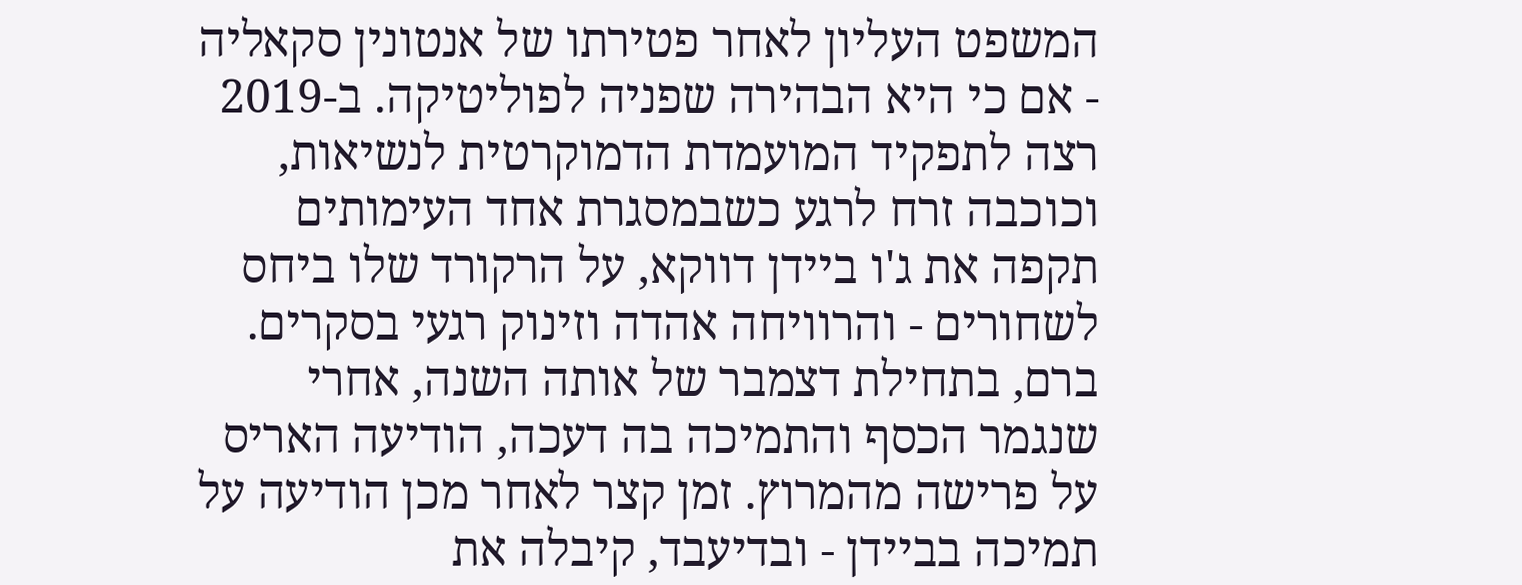המשפט העליון לאחר פטירתו של אנטונין סקאליה - אם כי היא הבהירה שפניה לפוליטיקה. ב-2019 רצה לתפקיד המועמדת הדמוקרטית לנשיאות, וכוכבה זרח לרגע כשבמסגרת אחד העימותים תקפה את ג'ו ביידן דווקא, על הרקורד שלו ביחס לשחורים - והרוויחה אהדה וזינוק רגעי בסקרים. ברם, בתחילת דצמבר של אותה השנה, אחרי שנגמר הכסף והתמיכה בה דעכה, הודיעה האריס על פרישה מהמרוץ. זמן קצר לאחר מכן הודיעה על תמיכה בביידן - ובדיעבד, קיבלה את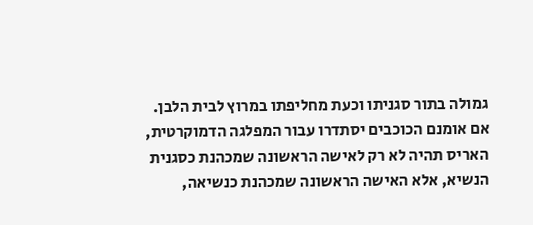גמולה בתור סגניתו וכעת מחליפתו במרוץ לבית הלבן.
אם אומנם הכוכבים יסתדרו עבור המפלגה הדמוקרטית, האריס תהיה לא רק לאישה הראשונה שמכהנת כסגנית הנשיא, אלא האישה הראשונה שמכהנת כנשיאה,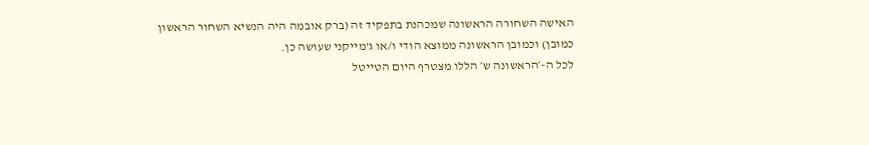האישה השחורה הראשונה שמכהנת בתפקיד זה (ברק אובמה היה הנשיא השחור הראשון כמובן) וכמובן הראשונה ממוצא הודי ו/או ג'מייקני שעושה כן.
לכל ה-׳הראשונה ש׳ הללו מצטרף היום הטייטל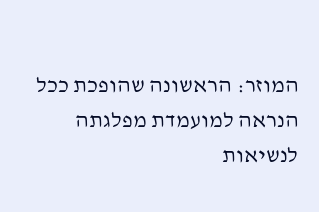המוזר: הראשונה שהופכת ככל הנראה למועמדת מפלגתה לנשיאות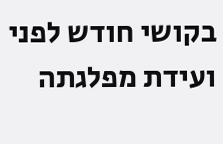בקושי חודש לפני ועידת מפלגתה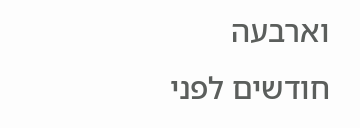וארבעה חודשים לפני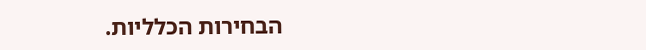הבחירות הכלליות.